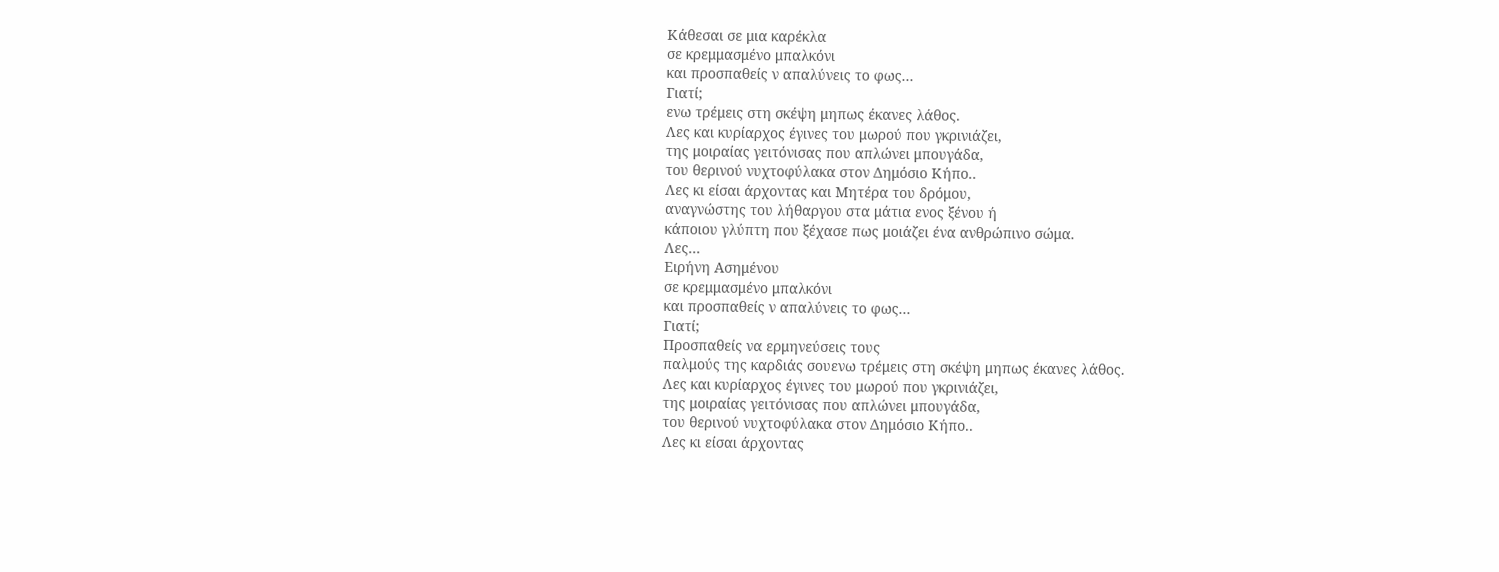Κάθεσαι σε μια καρέκλα
σε κρεμμασμένο μπαλκόνι
και προσπαθείς ν απαλύνεις το φως...
Γιατί;
ενω τρέμεις στη σκέψη μηπως έκανες λάθος.
Λες και κυρίαρχος έγινες του μωρού που γκρινιάζει,
της μοιραίας γειτόνισας που απλώνει μπουγάδα,
του θερινού νυχτοφύλακα στον Δημόσιο Κήπο..
Λες κι είσαι άρχοντας και Μητέρα του δρόμου,
αναγνώστης του λήθαργου στα μάτια ενος ξένου ή
κάποιου γλύπτη που ξέχασε πως μοιάζει ένα ανθρώπινο σώμα.
Λες...
Ειρήνη Ασημένου
σε κρεμμασμένο μπαλκόνι
και προσπαθείς ν απαλύνεις το φως...
Γιατί;
Προσπαθείς να ερμηνεύσεις τους
παλμούς της καρδιάς σουενω τρέμεις στη σκέψη μηπως έκανες λάθος.
Λες και κυρίαρχος έγινες του μωρού που γκρινιάζει,
της μοιραίας γειτόνισας που απλώνει μπουγάδα,
του θερινού νυχτοφύλακα στον Δημόσιο Κήπο..
Λες κι είσαι άρχοντας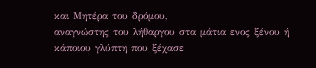και Μητέρα του δρόμου,
αναγνώστης του λήθαργου στα μάτια ενος ξένου ή
κάποιου γλύπτη που ξέχασε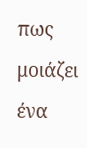πως μοιάζει ένα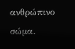ανθρώπινο σώμα.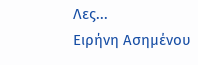Λες...
Ειρήνη Ασημένου